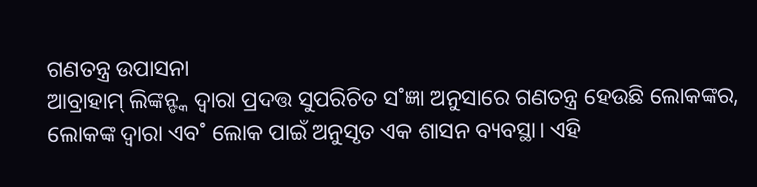ଗଣତନ୍ତ୍ର ଉପାସନା
ଆବ୍ରାହାମ୍ ଲିଙ୍କନ୍ଙ୍କ ଦ୍ବାରା ପ୍ରଦତ୍ତ ସୁପରିଚିତ ସ˚ଜ୍ଞା ଅନୁସାରେ ଗଣତନ୍ତ୍ର ହେଉଛି ଲୋକଙ୍କର, ଲୋକଙ୍କ ଦ୍ବାରା ଏବ˚ ଲୋକ ପାଇଁ ଅନୁସୃତ ଏକ ଶାସନ ବ୍ୟବସ୍ଥା। ଏହି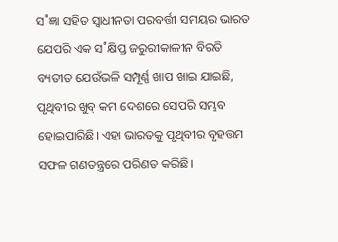ସ˚ଜ୍ଞା ସହିତ ସ୍ବାଧୀନତା ପରବର୍ତ୍ତୀ ସମୟର ଭାରତ ଯେପରି ଏକ ସ˚କ୍ଷିପ୍ତ ଜରୁରୀକାଳୀନ ବିରତି ବ୍ୟତୀତ ଯେଉଁଭଳି ସମ୍ପୂର୍ଣ୍ଣ ଖାପ ଖାଇ ଯାଇଛି, ପୃଥିବୀର ଖୁବ୍ କମ ଦେଶରେ ସେପରି ସମ୍ଭବ ହୋଇପାରିଛି। ଏହା ଭାରତକୁ ପୃଥିବୀର ବୃହତ୍ତମ ସଫଳ ଗଣତନ୍ତ୍ରରେ ପରିଣତ କରିଛି।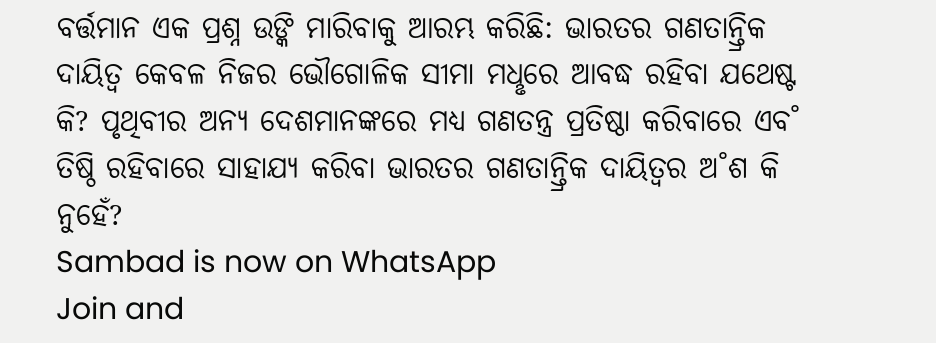ବର୍ତ୍ତମାନ ଏକ ପ୍ରଶ୍ନ ଉଙ୍କି ମାରିବାକୁ ଆରମ୍ଭ କରିଛି: ଭାରତର ଗଣତାନ୍ତ୍ରିକ ଦାୟିତ୍ବ କେବଳ ନିଜର ଭୌଗୋଳିକ ସୀମା ମଧୢରେ ଆବଦ୍ଧ ରହିବା ଯଥେଷ୍ଟ କି? ପୃଥିବୀର ଅନ୍ୟ ଦେଶମାନଙ୍କରେ ମଧ୍ୟ ଗଣତନ୍ତ୍ର ପ୍ରତିଷ୍ଠା କରିବାରେ ଏବ˚ ତିଷ୍ଠି ରହିବାରେ ସାହାଯ୍ୟ କରିବା ଭାରତର ଗଣତାନ୍ତ୍ରିକ ଦାୟିତ୍ବର ଅ˚ଶ କି ନୁହେଁ?
Sambad is now on WhatsApp
Join and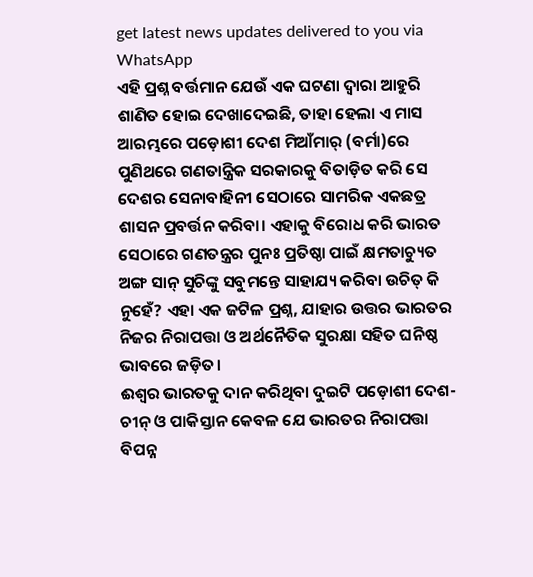get latest news updates delivered to you via WhatsApp
ଏହି ପ୍ରଶ୍ନ ବର୍ତ୍ତମାନ ଯେଉଁ ଏକ ଘଟଣା ଦ୍ବାରା ଆହୁରି ଶାଣିତ ହୋଇ ଦେଖାଦେଇଛି, ତାହା ହେଲା ଏ ମାସ ଆରମ୍ଭରେ ପଡ଼ୋଶୀ ଦେଶ ମିଆଁମାର୍ (ବର୍ମା)ରେ ପୁଣିଥରେ ଗଣତାନ୍ତ୍ରିକ ସରକାରକୁ ବିତାଡ଼ିତ କରି ସେ ଦେଶର ସେନାବାହିନୀ ସେଠାରେ ସାମରିକ ଏକଛତ୍ର ଶାସନ ପ୍ରବର୍ତ୍ତନ କରିବା। ଏହାକୁ ବିରୋଧ କରି ଭାରତ ସେଠାରେ ଗଣତନ୍ତ୍ରର ପୁନଃ ପ୍ରତିଷ୍ଠା ପାଇଁ କ୍ଷମତାଚ୍ୟୁତ ଅଙ୍ଗ ସାନ୍ ସୁଚିଙ୍କୁ ସବୁମନ୍ତେ ସାହାଯ୍ୟ କରିବା ଉଚିତ୍ କି ନୁହେଁ? ଏହା ଏକ ଜଟିଳ ପ୍ରଶ୍ନ, ଯାହାର ଉତ୍ତର ଭାରତର ନିଜର ନିରାପତ୍ତା ଓ ଅର୍ଥନୈତିକ ସୁରକ୍ଷା ସହିତ ଘନିଷ୍ଠ ଭାବରେ ଜଡ଼ିତ।
ଈଶ୍ବର ଭାରତକୁ ଦାନ କରିଥିବା ଦୁଇଟି ପଡ଼ୋଶୀ ଦେଶ- ଚୀନ୍ ଓ ପାକିସ୍ତାନ କେବଳ ଯେ ଭାରତର ନିରାପତ୍ତା ବିପନ୍ନ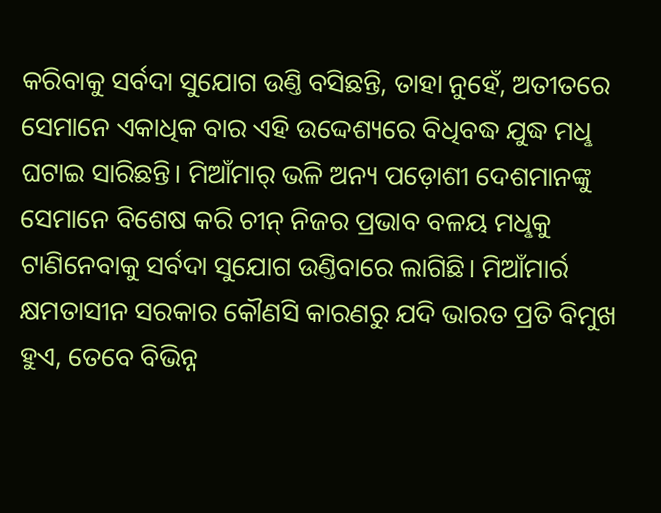କରିବାକୁ ସର୍ବଦା ସୁଯୋଗ ଉଣ୍ତି ବସିଛନ୍ତି, ତାହା ନୁହେଁ, ଅତୀତରେ ସେମାନେ ଏକାଧିକ ବାର ଏହି ଉଦ୍ଦେଶ୍ୟରେ ବିଧିବଦ୍ଧ ଯୁଦ୍ଧ ମଧୢ ଘଟାଇ ସାରିଛନ୍ତି। ମିଆଁମାର୍ ଭଳି ଅନ୍ୟ ପଡ଼ୋଶୀ ଦେଶମାନଙ୍କୁ ସେମାନେ ବିଶେଷ କରି ଚୀନ୍ ନିଜର ପ୍ରଭାବ ବଳୟ ମଧୢକୁ ଟାଣିନେବାକୁ ସର୍ବଦା ସୁଯୋଗ ଉଣ୍ତିବାରେ ଲାଗିଛି। ମିଆଁମାର୍ର କ୍ଷମତାସୀନ ସରକାର କୌଣସି କାରଣରୁ ଯଦି ଭାରତ ପ୍ରତି ବିମୁଖ ହୁଏ, ତେବେ ବିଭିନ୍ନ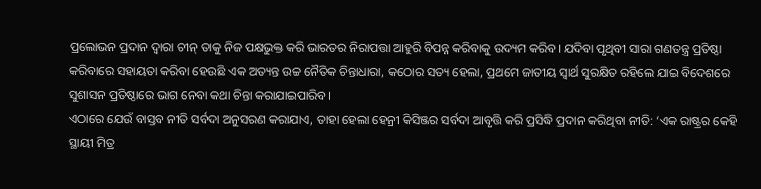ପ୍ରଲୋଭନ ପ୍ରଦାନ ଦ୍ବାରା ଚୀନ୍ ତାକୁ ନିଜ ପକ୍ଷଭୁକ୍ତ କରି ଭାରତର ନିରାପତ୍ତା ଆହୁରି ବିପନ୍ନ କରିବାକୁ ଉଦ୍ୟମ କରିବ। ଯଦିବା ପୃଥିବୀ ସାରା ଗଣତନ୍ତ୍ର ପ୍ରତିଷ୍ଠା କରିବାରେ ସହାୟତା କରିବା ହେଉଛି ଏକ ଅତ୍ୟନ୍ତ ଉଚ୍ଚ ନୈତିକ ଚିନ୍ତାଧାରା, କଠୋର ସତ୍ୟ ହେଲା, ପ୍ରଥମେ ଜାତୀୟ ସ୍ବାର୍ଥ ସୁରକ୍ଷିତ ରହିଲେ ଯାଇ ବିଦେଶରେ ସୁଶାସନ ପ୍ରତିଷ୍ଠାରେ ଭାଗ ନେବା କଥା ଚିନ୍ତା କରାଯାଇପାରିବ।
ଏଠାରେ ଯେଉଁ ବାସ୍ତବ ନୀତି ସର୍ବଦା ଅନୁସରଣ କରାଯାଏ, ତାହା ହେଲା ହେନ୍ରୀ କିସିଞ୍ଜର ସର୍ବଦା ଆବୃତ୍ତି କରି ପ୍ରସିଦ୍ଧି ପ୍ରଦାନ କରିଥିବା ନୀତି: ‘ଏକ ରାଷ୍ଟ୍ରର କେହି ସ୍ଥାୟୀ ମିତ୍ର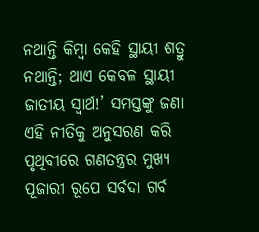ନଥାନ୍ତି କିମ୍ବା କେହି ସ୍ଥାୟୀ ଶତ୍ରୁ ନଥାନ୍ତି; ଥାଏ କେବଳ ସ୍ଥାୟୀ ଜାତୀୟ ସ୍ବାର୍ଥ!’ ସମସ୍ତଙ୍କୁ ଜଣା ଏହି ନୀତିକୁ ଅନୁସରଣ କରି ପୃଥିବୀରେ ଗଣତନ୍ତ୍ରର ମୁଖ୍ୟ ପୂଜାରୀ ରୂପେ ସର୍ବଦା ଗର୍ବ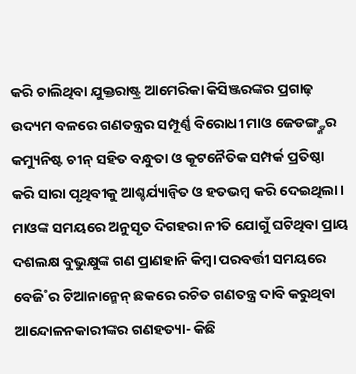କରି ଚାଲିଥିବା ଯୁକ୍ତରାଷ୍ଟ୍ର ଆମେରିକା କିସିଞ୍ଜରଙ୍କର ପ୍ରଗାଢ଼ ଉଦ୍ୟମ ବଳରେ ଗଣତନ୍ତ୍ରର ସମ୍ପୂର୍ଣ୍ଣ ବିରୋଧୀ ମାଓ ଜେଡଙ୍ଗ୍ଙ୍କର କମ୍ୟୁନିଷ୍ଟ ଚୀନ୍ ସହିତ ବନ୍ଧୁତା ଓ କୂଟନୈତିକ ସମ୍ପର୍କ ପ୍ରତିଷ୍ଠା କରି ସାରା ପୃଥିବୀକୁ ଆଶ୍ଚର୍ଯ୍ୟାନ୍ବିତ ଓ ହତଭମ୍ବ କରି ଦେଇଥିଲା। ମାଓଙ୍କ ସମୟରେ ଅନୁସୃତ ଦିଗହରା ନୀତି ଯୋଗୁଁ ଘଟିଥିବା ପ୍ରାୟ ଦଶଲକ୍ଷ ବୁଭୁକ୍ଷୁଙ୍କ ଗଣ ପ୍ରାଣହାନି କିମ୍ବା ପରବର୍ତ୍ତୀ ସମୟରେ ବେଜି˚ର ଟିଆନାନ୍ମେନ୍ ଛକରେ ରଚିତ ଗଣତନ୍ତ୍ର ଦାବି କରୁଥିବା ଆନ୍ଦୋଳନକାରୀଙ୍କର ଗଣହତ୍ୟା- କିଛି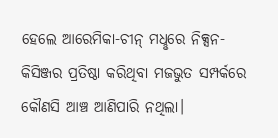ହେଲେ ଆରେମିକା-ଚୀନ୍ ମଧୢରେ ନିକ୍ସନ-କିସିଞ୍ଜର ପ୍ରତିଷ୍ଠା କରିଥିବା ମଜଭୁତ ସମ୍ପର୍କରେ କୌଣସି ଆଞ୍ଚ ଆଣିପାରି ନଥିଲା।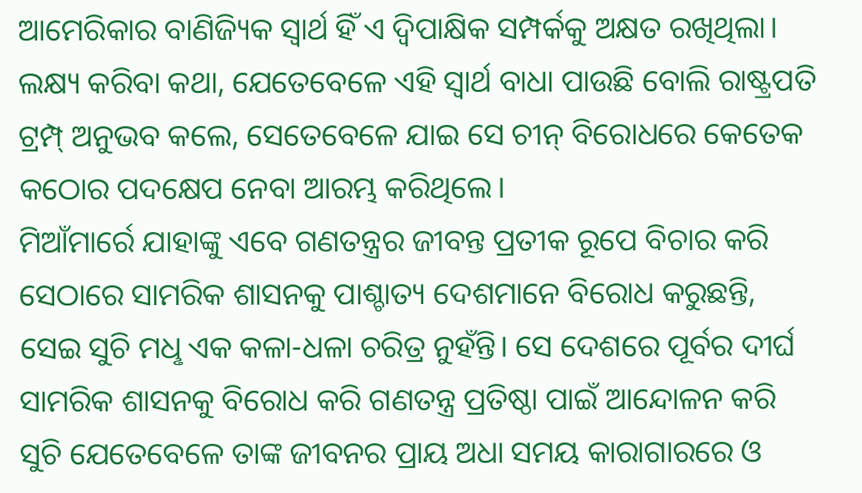ଆମେରିକାର ବାଣିଜ୍ୟିକ ସ୍ବାର୍ଥ ହିଁ ଏ ଦ୍ବିପାକ୍ଷିକ ସମ୍ପର୍କକୁ ଅକ୍ଷତ ରଖିଥିଲା। ଲକ୍ଷ୍ୟ କରିବା କଥା, ଯେତେବେଳେ ଏହି ସ୍ବାର୍ଥ ବାଧା ପାଉଛି ବୋଲି ରାଷ୍ଟ୍ରପତି ଟ୍ରମ୍ପ୍ ଅନୁଭବ କଲେ, ସେତେବେଳେ ଯାଇ ସେ ଚୀନ୍ ବିରୋଧରେ କେତେକ କଠୋର ପଦକ୍ଷେପ ନେବା ଆରମ୍ଭ କରିଥିଲେ।
ମିଆଁମାର୍ରେ ଯାହାଙ୍କୁ ଏବେ ଗଣତନ୍ତ୍ରର ଜୀବନ୍ତ ପ୍ରତୀକ ରୂପେ ବିଚାର କରି ସେଠାରେ ସାମରିକ ଶାସନକୁ ପାଶ୍ଚାତ୍ୟ ଦେଶମାନେ ବିରୋଧ କରୁଛନ୍ତି, ସେଇ ସୁଚି ମଧୢ ଏକ କଳା-ଧଳା ଚରିତ୍ର ନୁହଁନ୍ତି। ସେ ଦେଶରେ ପୂର୍ବର ଦୀର୍ଘ ସାମରିକ ଶାସନକୁ ବିରୋଧ କରି ଗଣତନ୍ତ୍ର ପ୍ରତିଷ୍ଠା ପାଇଁ ଆନ୍ଦୋଳନ କରି ସୁଚି ଯେତେବେଳେ ତାଙ୍କ ଜୀବନର ପ୍ରାୟ ଅଧା ସମୟ କାରାଗାରରେ ଓ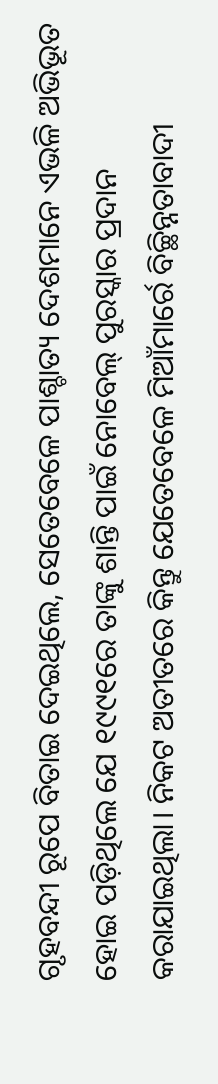ଗୃହବନ୍ଦୀ ରୂପେ ବିତାଇ ଦେଇଥିଲେ, ସେତେବେଳେ ପାଶ୍ଚାତ୍ୟ ଦେଶମାନେ ଏଭଳି ଅଭିଭୂତ ହୋଇ ପଡ଼ିଥିଲେ ଯେ ୧୯୯୧ରେ ତାଙ୍କୁ ଶାନ୍ତି ପାଇଁ ନୋବେଲ୍ ପୁରସ୍କାର ପ୍ରଦାନ କରାଯାଇଥିଲା। ନିକଟ ଅତୀତରେ କିନ୍ତୁ ଯେତେବେଳେ ମିଆଁମାର୍ରେ ବିଚ୍ଛିନ୍ନତାବାଦୀ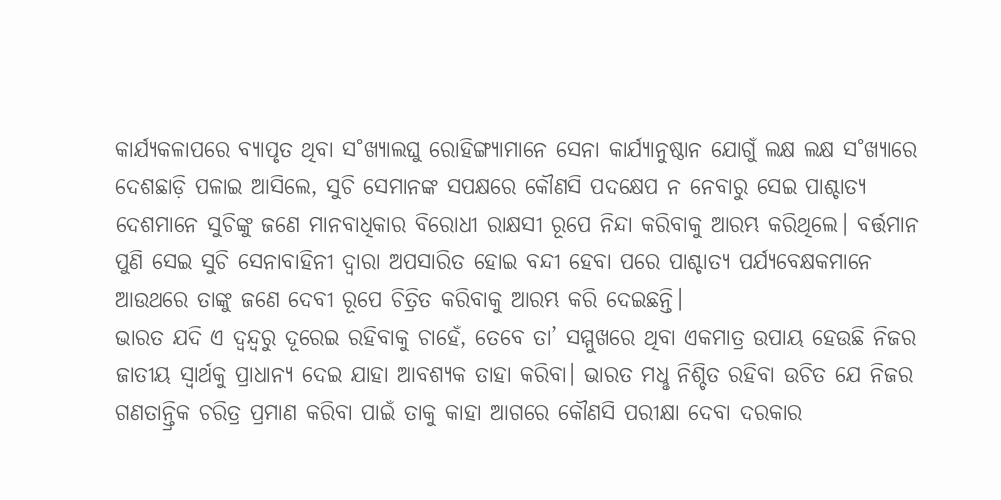କାର୍ଯ୍ୟକଳାପରେ ବ୍ୟାପୃତ ଥିବା ସ˚ଖ୍ୟାଲଘୁ ରୋହିଙ୍ଗ୍ୟାମାନେ ସେନା କାର୍ଯ୍ୟାନୁଷ୍ଠାନ ଯୋଗୁଁ ଲକ୍ଷ ଲକ୍ଷ ସ˚ଖ୍ୟାରେ ଦେଶଛାଡ଼ି ପଳାଇ ଆସିଲେ, ସୁଚି ସେମାନଙ୍କ ସପକ୍ଷରେ କୌଣସି ପଦକ୍ଷେପ ନ ନେବାରୁ ସେଇ ପାଶ୍ଚାତ୍ୟ ଦେଶମାନେ ସୁଚିଙ୍କୁ ଜଣେ ମାନବାଧିକାର ବିରୋଧୀ ରାକ୍ଷସୀ ରୂପେ ନିନ୍ଦା କରିବାକୁ ଆରମ୍ଭ କରିଥିଲେ। ବର୍ତ୍ତମାନ ପୁଣି ସେଇ ସୁଚି ସେନାବାହିନୀ ଦ୍ବାରା ଅପସାରିତ ହୋଇ ବନ୍ଦୀ ହେବା ପରେ ପାଶ୍ଚାତ୍ୟ ପର୍ଯ୍ୟବେକ୍ଷକମାନେ ଆଉଥରେ ତାଙ୍କୁ ଜଣେ ଦେବୀ ରୂପେ ଚିତ୍ରିତ କରିବାକୁ ଆରମ୍ଭ କରି ଦେଇଛନ୍ତି।
ଭାରତ ଯଦି ଏ ଦ୍ବନ୍ଦ୍ବରୁ ଦୂରେଇ ରହିବାକୁ ଚାହେଁ, ତେବେ ତା’ ସମ୍ମୁଖରେ ଥିବା ଏକମାତ୍ର ଉପାୟ ହେଉଛି ନିଜର ଜାତୀୟ ସ୍ବାର୍ଥକୁ ପ୍ରାଧାନ୍ୟ ଦେଇ ଯାହା ଆବଶ୍ୟକ ତାହା କରିବା। ଭାରତ ମଧୢ ନିଶ୍ଚିତ ରହିବା ଉଚିତ ଯେ ନିଜର ଗଣତାନ୍ତ୍ରିକ ଚରିତ୍ର ପ୍ରମାଣ କରିବା ପାଇଁ ତାକୁ କାହା ଆଗରେ କୌଣସି ପରୀକ୍ଷା ଦେବା ଦରକାର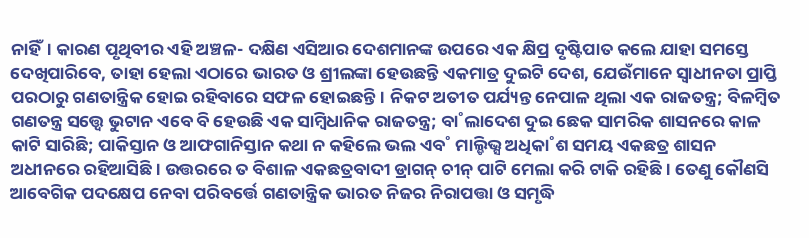ନାହିଁ। କାରଣ ପୃଥିବୀର ଏହି ଅଞ୍ଚଳ- ଦକ୍ଷିଣ ଏସିଆର ଦେଶମାନଙ୍କ ଉପରେ ଏକ କ୍ଷିପ୍ର ଦୃଷ୍ଟିପାତ କଲେ ଯାହା ସମସ୍ତେ ଦେଖିପାରିବେ, ତାହା ହେଲା ଏଠାରେ ଭାରତ ଓ ଶ୍ରୀଲଙ୍କା ହେଉଛନ୍ତି ଏକମାତ୍ର ଦୁଇଟି ଦେଶ, ଯେଉଁମାନେ ସ୍ବାଧୀନତା ପ୍ରାପ୍ତି ପରଠାରୁ ଗଣତାନ୍ତ୍ରିକ ହୋଇ ରହିବାରେ ସଫଳ ହୋଇଛନ୍ତି। ନିକଟ ଅତୀତ ପର୍ଯ୍ୟନ୍ତ ନେପାଳ ଥିଲା ଏକ ରାଜତନ୍ତ୍ର; ବିଳମ୍ବିତ ଗଣତନ୍ତ୍ର ସତ୍ତ୍ବେ ଭୁଟାନ ଏବେ ବି ହେଉଛି ଏକ ସାମ୍ବିଧାନିକ ରାଜତନ୍ତ୍ର; ବା˚ଲାଦେଶ ଦୁଇ ଛେକ ସାମରିକ ଶାସନରେ କାଳ କାଟି ସାରିଛି; ପାକିସ୍ତାନ ଓ ଆଫଗାନିସ୍ତାନ କଥା ନ କହିଲେ ଭଲ ଏବ˚ ମାଲ୍ଡିଭ୍ସ ଅଧିକା˚ଶ ସମୟ ଏକଛତ୍ର ଶାସନ ଅଧୀନରେ ରହିଆସିଛି। ଉତ୍ତରରେ ତ ବିଶାଳ ଏକଛତ୍ରବାଦୀ ଡ୍ରାଗନ୍ ଚୀନ୍ ପାଟି ମେଲା କରି ଟାକି ରହିଛି। ତେଣୁ କୌଣସି ଆବେଗିକ ପଦକ୍ଷେପ ନେବା ପରିବର୍ତ୍ତେ ଗଣତାନ୍ତ୍ରିକ ଭାରତ ନିଜର ନିରାପତ୍ତା ଓ ସମୃଦ୍ଧି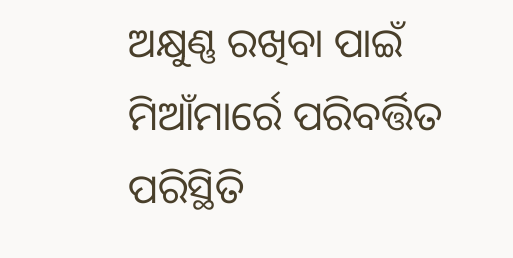ଅକ୍ଷୁଣ୍ଣ ରଖିବା ପାଇଁ ମିଆଁମାର୍ରେ ପରିବର୍ତ୍ତିତ ପରିସ୍ଥିତି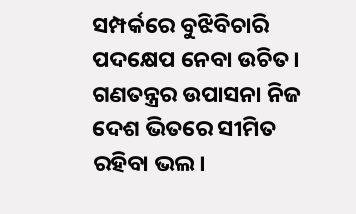ସମ୍ପର୍କରେ ବୁଝିବିଚାରି ପଦକ୍ଷେପ ନେବା ଉଚିତ। ଗଣତନ୍ତ୍ରର ଉପାସନା ନିଜ ଦେଶ ଭିତରେ ସୀମିତ ରହିବା ଭଲ।